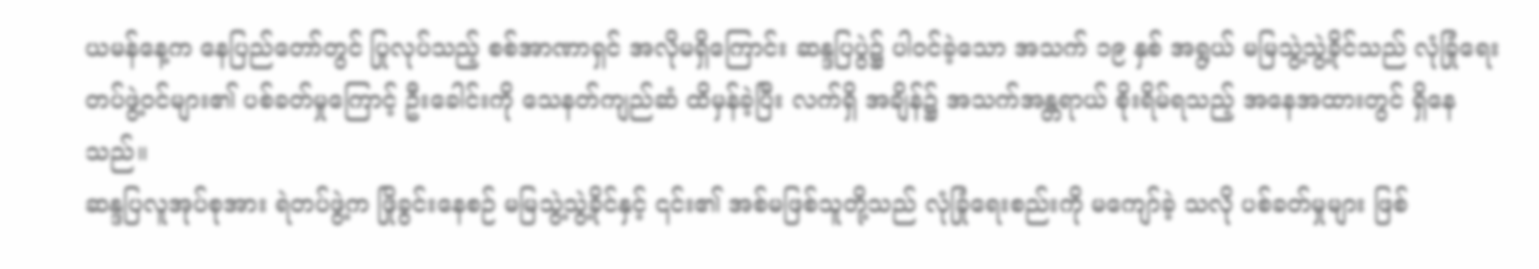ယမန်နေ့က နေပြည်တော်တွင် ပြုလုပ်သည့် စစ်အာဏာရှင် အလိုမရှိကြောင်း ဆန္ဒပြပွဲ၌ ပါဝင်ခဲ့သော အသက် ၁၉ နှစ် အရွယ် မမြသွဲ့သွဲ့ခိုင်သည် လုံခြုံရေးတပ်ဖွဲ့ဝင်များ၏ ပစ်ခတ်မှုကြောင့် ဦးခေါင်းကို သေနတ်ကျည်ဆံ ထိမှန်ခဲ့ပြီး လက်ရှိ အချိန်၌ အသက်အန္တရာယ် စိုးရိမ်ရသည့် အနေအထားတွင် ရှိနေသည်။
ဆန္ဒပြလူအုပ်စုအား ရဲတပ်ဖွဲ့က ဖြိုခွင်းနေစဉ် မမြသွဲ့သွဲ့ခိုင်နှင့် ၎င်း၏ အစ်မဖြစ်သူတို့သည် လုံခြုံရေးစည်းကို မကျော်ခဲ့ သလို ပစ်ခတ်မှုများ ဖြစ်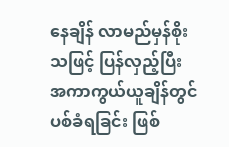နေချိန် လာမည်မှန်စိုးသဖြင့် ပြန်လှည့်ပြီး အကာကွယ်ယူချိန်တွင် ပစ်ခံရခြင်း ဖြစ်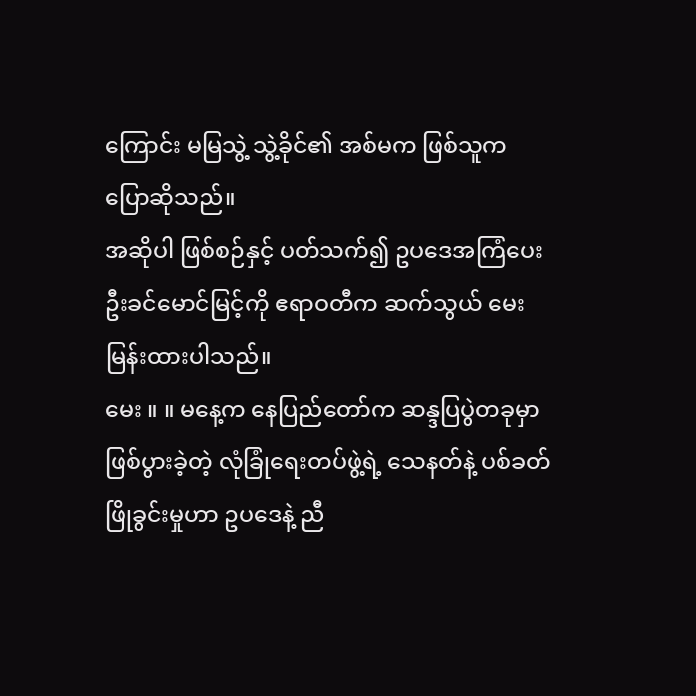ကြောင်း မမြသွဲ့ သွဲ့ခိုင်၏ အစ်မက ဖြစ်သူက ပြောဆိုသည်။
အဆိုပါ ဖြစ်စဉ်နှင့် ပတ်သက်၍ ဥပဒေအကြံပေး ဦးခင်မောင်မြင့်ကို ဧရာဝတီက ဆက်သွယ် မေးမြန်းထားပါသည်။
မေး ။ ။ မနေ့က နေပြည်တော်က ဆန္ဒပြပွဲတခုမှာ ဖြစ်ပွားခဲ့တဲ့ လုံခြုံရေးတပ်ဖွဲ့ရဲ့ သေနတ်နဲ့ ပစ်ခတ်ဖြိုခွင်းမှုဟာ ဥပဒေနဲ့ ညီ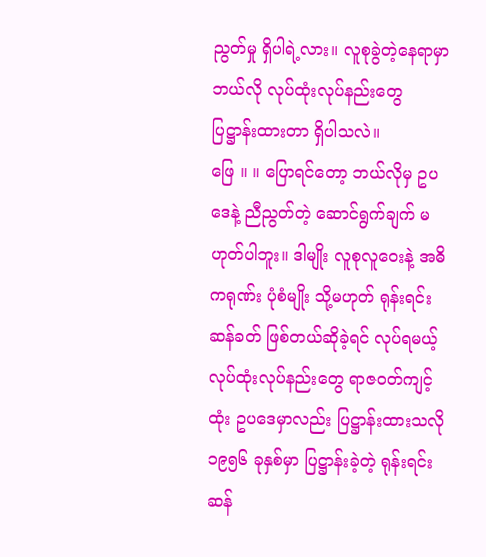ညွတ်မှု ရှိပါရဲ့လား။ လူစုခွဲတဲ့နေရာမှာ ဘယ်လို လုပ်ထုံးလုပ်နည်းတွေ ပြဋ္ဌာန်းထားတာ ရှိပါသလဲ။
ဖြေ ။ ။ ပြောရင်တော့ ဘယ်လိုမှ ဥပဒေနဲ့ ညီညွတ်တဲ့ ဆောင်ရွက်ချက် မဟုတ်ပါဘူး။ ဒါမျိုး လူစုလူဝေးနဲ့ အဓိကရုဏ်း ပုံစံမျိုး သို့မဟုတ် ရုန်းရင်းဆန်ခတ် ဖြစ်တယ်ဆိုခဲ့ရင် လုပ်ရမယ့် လုပ်ထုံးလုပ်နည်းတွေ ရာဇဝတ်ကျင့်ထုံး ဥပဒေမှာလည်း ပြဋ္ဌာန်းထားသလို ၁၉၅၆ ခုနှစ်မှာ ပြဋ္ဌာန်းခဲ့တဲ့ ရုန်းရင်းဆန်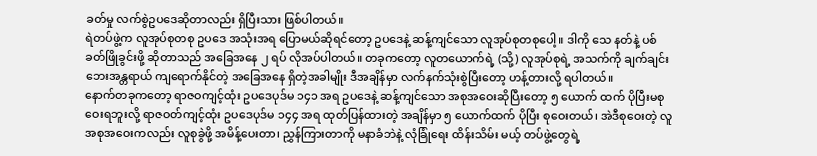ခတ်မှု လက်စွဲဥပဒေဆိုတာလည်း ရှိပြီးသား ဖြစ်ပါတယ်။
ရဲတပ်ဖွဲ့က လူအုပ်စုတစု ဥပဒေ အသုံးအရ ပြောမယ်ဆိုရင်တော့ ဥပဒေနဲ့ ဆန့်ကျင်သော လူအုပ်စုတစုပေါ့။ ဒါကို သေ နတ်နဲ့ ပစ်ခတ်ဖြိုခွင်းဖို့ ဆိုတာသည် အခြေအနေ ၂ ရပ် လိုအပ်ပါတယ်။ တခုကတော့ လူတယောက်ရဲ့ (သို့) လူအုပ်စုရဲ့ အသက်ကို ချက်ချင်း ဘေးအန္တရာယ် ကျရောက်နိုင်တဲ့ အခြေအနေ ရှိတဲ့အခါမျိုး ဒီအချိန်မှာ လက်နက်သုံးစွဲပြီးတော့ ဟန့်တားလို့ ရပါတယ်။
နောက်တခုကတော့ ရာဇဝကျင့်ထုံး ဥပဒေပုဒ်မ ၁၄၁ အရ ဥပဒေနဲ့ ဆန့်ကျင်သော အစုအဝေးဆိုပြီးတော့ ၅ ယောက် ထက် ပိုပြီးမစုဝေးရဘူးလို့ ရာဇဝတ်ကျင့်ထုံး ဥပဒေပုဒ်မ ၁၄၄ အရ ထုတ်ပြန်ထားတဲ့ အချိန်မှာ ၅ ယောက်ထက် ပိုပြီး စုဝေးတယ်၊ အဲဒီစုဝေးတဲ့ လူအစုအဝေးကလည်း လူစုခွဲဖို့ အမိန့်ပေးတာ၊ ညွှန်ကြားတာကို မနာခံဘဲနဲ့ လုံခြုံရေး ထိန်းသိမ်း မယ့် တပ်ဖွဲ့တွေရဲ့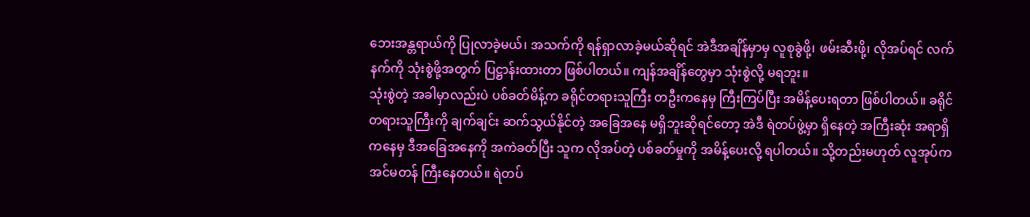ဘေးအန္တရာယ်ကို ပြုလာခဲ့မယ်၊ အသက်ကို ရန်ရှာလာခဲ့မယ်ဆိုရင် အဲဒီအချိန်မှာမှ လူစုခွဲဖို့၊ ဖမ်းဆီးဖို့၊ လိုအပ်ရင် လက်နက်ကို သုံးစွဲဖို့အတွက် ပြဋ္ဌာန်းထားတာ ဖြစ်ပါတယ်။ ကျန်အချိန်တွေမှာ သုံးစွဲလို့ မရဘူး။
သုံးစွဲတဲ့ အခါမှာလည်းပဲ ပစ်ခတ်မိန့်က ခရိုင်တရားသူကြီး တဦးကနေမှ ကြီးကြပ်ပြီး အမိန့်ပေးရတာ ဖြစ်ပါတယ်။ ခရိုင် တရားသူကြီးကို ချက်ချင်း ဆက်သွယ်နိုင်တဲ့ အခြေအနေ မရှိဘူးဆိုရင်တော့ အဲဒီ ရဲတပ်ဖွဲ့မှာ ရှိနေတဲ့ အကြီးဆုံး အရာရှိ ကနေမှ ဒီအခြေအနေကို အကဲခတ်ပြီး သူက လိုအပ်တဲ့ ပစ်ခတ်မှုကို အမိန့်ပေးလို့ ရပါတယ်။ သို့တည်းမဟုတ် လူအုပ်က အင်မတန် ကြီးနေတယ်။ ရဲတပ်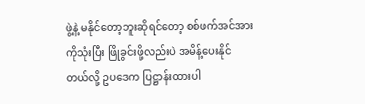ဖွဲ့နဲ့ မနိုင်တော့ဘူးဆိုရင်တော့ စစ်ဖက်အင်အားကိုသုံးပြီး ဖြိုခွင်းဖို့လည်းပဲ အမိန့်ပေးနိုင် တယ်လို့ ဥပဒေက ပြဋ္ဌာန်းထားပါ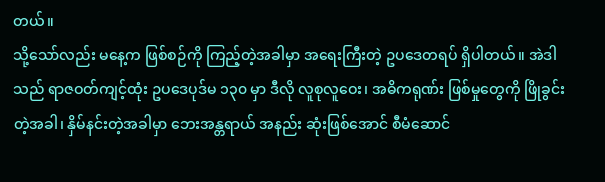တယ်။
သို့သော်လည်း မနေ့က ဖြစ်စဉ်ကို ကြည့်တဲ့အခါမှာ အရေးကြီးတဲ့ ဥပဒေတရပ် ရှိပါတယ်။ အဲဒါသည် ရာဇဝတ်ကျင့်ထုံး ဥပဒေပုဒ်မ ၁၃၀ မှာ ဒီလို လူစုလူဝေး၊ အဓိကရုဏ်း ဖြစ်မှုတွေကို ဖြိုခွင်းတဲ့အခါ၊ နှိမ်နင်းတဲ့အခါမှာ ဘေးအန္တရာယ် အနည်း ဆုံးဖြစ်အောင် စီမံဆောင်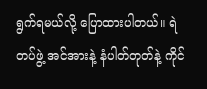ရွက်ရမယ်လို့ ပြောထားပါတယ်။ ရဲတပ်ဖွဲ့ အင်အားနဲ့ နံပါတ်တုတ်နဲ့ ကိုင်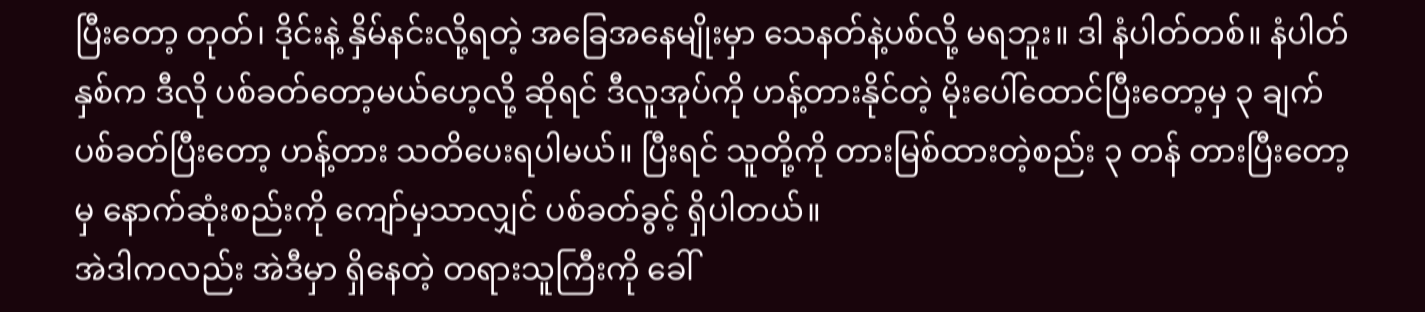ပြီးတော့ တုတ်၊ ဒိုင်းနဲ့ နှိမ်နင်းလို့ရတဲ့ အခြေအနေမျိုးမှာ သေနတ်နဲ့ပစ်လို့ မရဘူး။ ဒါ နံပါတ်တစ်။ နံပါတ်နှစ်က ဒီလို ပစ်ခတ်တော့မယ်ဟေ့လို့ ဆိုရင် ဒီလူအုပ်ကို ဟန့်တားနိုင်တဲ့ မိုးပေါ်ထောင်ပြီးတော့မှ ၃ ချက် ပစ်ခတ်ပြီးတော့ ဟန့်တား သတိပေးရပါမယ်။ ပြီးရင် သူတို့ကို တားမြစ်ထားတဲ့စည်း ၃ တန် တားပြီးတော့မှ နောက်ဆုံးစည်းကို ကျော်မှသာလျှင် ပစ်ခတ်ခွင့် ရှိပါတယ်။
အဲဒါကလည်း အဲဒီမှာ ရှိနေတဲ့ တရားသူကြီးကို ခေါ်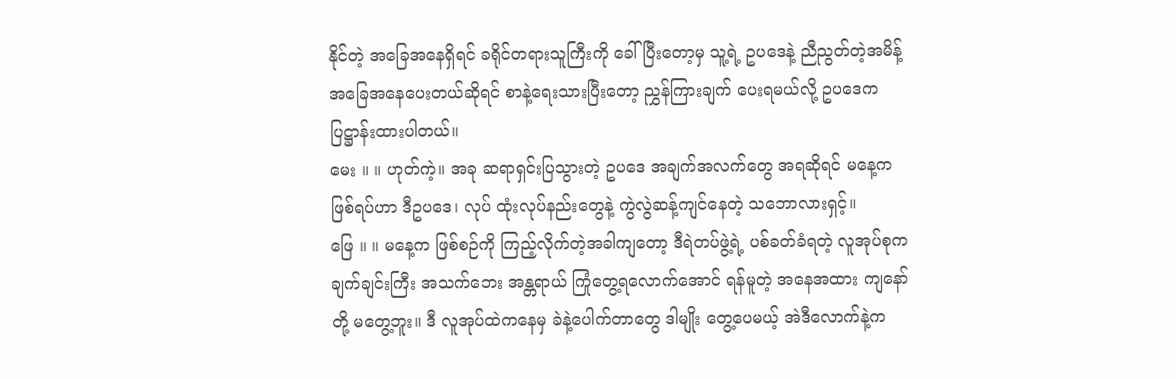နိုင်တဲ့ အခြေအနေရှိရင် ခရိုင်တရားသူကြီးကို ခေါ်ပြီးတော့မှ သူ့ရဲ့ ဥပဒေနဲ့ ညီညွတ်တဲ့အမိန့် အခြေအနေပေးတယ်ဆိုရင် စာနဲ့ရေးသားပြီးတော့ ညွှန်ကြားချက် ပေးရမယ်လို့ ဥပဒေက ပြဋ္ဌာန်းထားပါတယ်။
မေး ။ ။ ဟုတ်ကဲ့။ အခု ဆရာရှင်းပြသွားတဲ့ ဥပဒေ အချက်အလက်တွေ အရဆိုရင် မနေ့က ဖြစ်ရပ်ဟာ ဒီဥပဒေ၊ လုပ် ထုံးလုပ်နည်းတွေနဲ့ ကွဲလွဲဆန့်ကျင်နေတဲ့ သဘောလားရှင့်။
ဖြေ ။ ။ မနေ့က ဖြစ်စဉ်ကို ကြည့်လိုက်တဲ့အခါကျတော့ ဒီရဲတပ်ဖွဲ့ရဲ့ ပစ်ခတ်ခံရတဲ့ လူအုပ်စုက ချက်ချင်းကြီး အသက်ဘေး အန္တရာယ် ကြုံတွေ့ရလောက်အောင် ရန်မူတဲ့ အနေအထား ကျနော်တို့ မတွေ့ဘူး။ ဒီ လူအုပ်ထဲကနေမှ ခဲနဲ့ပေါက်တာတွေ ဒါမျိုး တွေ့ပေမယ့် အဲဒီလောက်နဲ့က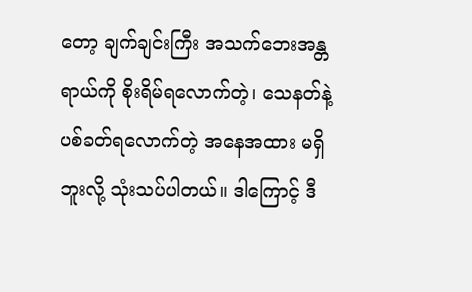တော့ ချက်ချင်းကြီး အသက်ဘေးအန္တရာယ်ကို စိုးရိမ်ရလောက်တဲ့၊ သေနတ်နဲ့ ပစ်ခတ်ရလောက်တဲ့ အနေအထား မရှိဘူးလို့ သုံးသပ်ပါတယ်။ ဒါကြောင့် ဒီ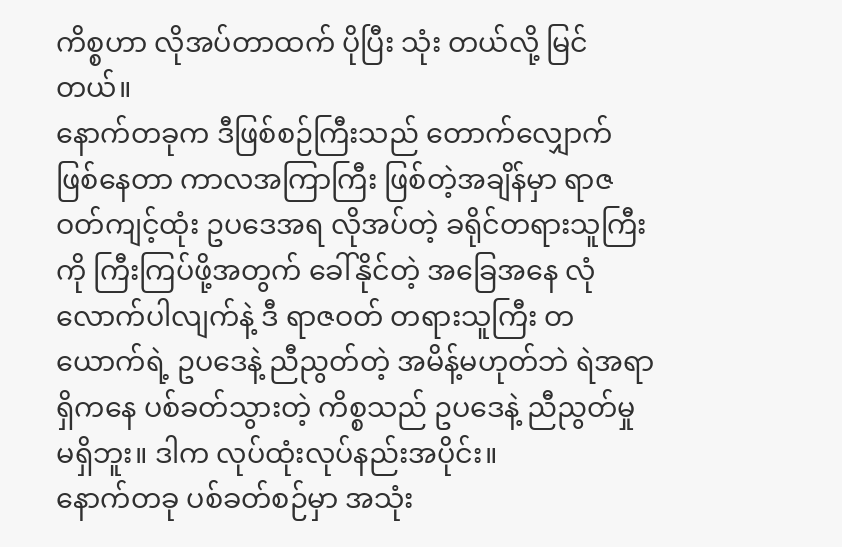ကိစ္စဟာ လိုအပ်တာထက် ပိုပြီး သုံး တယ်လို့ မြင်တယ်။
နောက်တခုက ဒီဖြစ်စဉ်ကြီးသည် တောက်လျှောက် ဖြစ်နေတာ ကာလအကြာကြီး ဖြစ်တဲ့အချိန်မှာ ရာဇဝတ်ကျင့်ထုံး ဥပဒေအရ လိုအပ်တဲ့ ခရိုင်တရားသူကြီးကို ကြီးကြပ်ဖို့အတွက် ခေါ်နိုင်တဲ့ အခြေအနေ လုံလောက်ပါလျက်နဲ့ ဒီ ရာဇဝတ် တရားသူကြီး တယောက်ရဲ့ ဥပဒေနဲ့ ညီညွတ်တဲ့ အမိန့်မဟုတ်ဘဲ ရဲအရာရှိကနေ ပစ်ခတ်သွားတဲ့ ကိစ္စသည် ဥပဒေနဲ့ ညီညွတ်မှု မရှိဘူး။ ဒါက လုပ်ထုံးလုပ်နည်းအပိုင်း။
နောက်တခု ပစ်ခတ်စဉ်မှာ အသုံး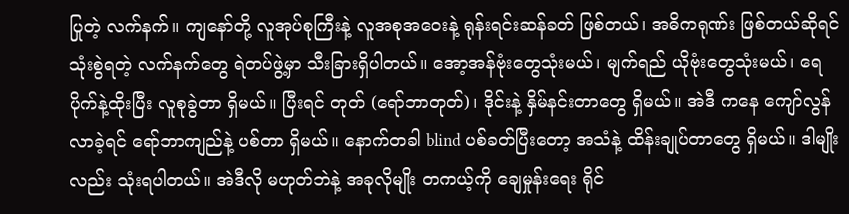ပြုတဲ့ လက်နက်။ ကျနော်တို့ လူအုပ်စုကြီးနဲ့ လူအစုအဝေးနဲ့ ရုန်းရင်းဆန်ခတ် ဖြစ်တယ်၊ အဓိကရုဏ်း ဖြစ်တယ်ဆိုရင် သုံးစွဲရတဲ့ လက်နက်တွေ ရဲတပ်ဖွဲ့မှာ သီးခြားရှိပါတယ်။ အော့အန်ဗုံးတွေသုံးမယ်၊ မျက်ရည် ယိုဗုံးတွေသုံးမယ်၊ ရေပိုက်နဲ့ထိုးပြီး လူစုခွဲတာ ရှိမယ်။ ပြီးရင် တုတ် (ရော်ဘာတုတ်)၊ ဒိုင်းနဲ့ နှိမ်နင်းတာတွေ ရှိမယ်။ အဲဒီ ကနေ ကျော်လွန်လာခဲ့ရင် ရော်ဘာကျည်နဲ့ ပစ်တာ ရှိမယ်။ နောက်တခါ blind ပစ်ခတ်ပြီးတော့ အသံနဲ့ ထိန်းချုပ်တာတွေ ရှိမယ်။ ဒါမျိုးလည်း သုံးရပါတယ်။ အဲဒီလို မဟုတ်ဘဲနဲ့ အခုလိုမျိုး တကယ့်ကို ချေမှုန်းရေး ရိုင်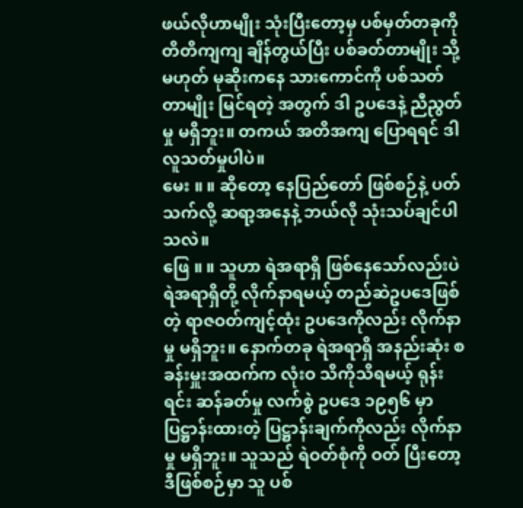ဖယ်လိုဟာမျိုး သုံးပြီးတော့မှ ပစ်မှတ်တခုကို တိတိကျကျ ချိန်တွယ်ပြီး ပစ်ခတ်တာမျိုး သို့မဟုတ် မုဆိုးကနေ သားကောင်ကို ပစ်သတ်တာမျိုး မြင်ရတဲ့ အတွက် ဒါ ဥပဒေနဲ့ ညီညွတ်မှု မရှိဘူး။ တကယ် အတိအကျ ပြောရရင် ဒါ လူသတ်မှုပါပဲ။
မေး ။ ။ ဆိုတော့ နေပြည်တော် ဖြစ်စဉ်နဲ့ ပတ်သက်လို့ ဆရာ့အနေနဲ့ ဘယ်လို သုံးသပ်ချင်ပါသလဲ။
ဖြေ ။ ။ သူဟာ ရဲအရာရှိ ဖြစ်နေသော်လည်းပဲ ရဲအရာရှိတို့ လိုက်နာရမယ့် တည်ဆဲဥပဒေဖြစ်တဲ့ ရာဇဝတ်ကျင့်ထုံး ဥပဒေကိုလည်း လိုက်နာမှု မရှိဘူး။ နောက်တခု ရဲအရာရှိ အနည်းဆုံး စခန်းမှူးအထက်က လုံးဝ သိကိုသိရမယ့် ရုန်းရင်း ဆန်ခတ်မှု လက်စွဲ ဥပဒေ ၁၉၅၆ မှာ ပြဋ္ဌာန်းထားတဲ့ ပြဋ္ဌာန်းချက်ကိုလည်း လိုက်နာမှု မရှိဘူး။ သူသည် ရဲဝတ်စုံကို ဝတ် ပြီးတော့ ဒီဖြစ်စဉ်မှာ သူ ပစ်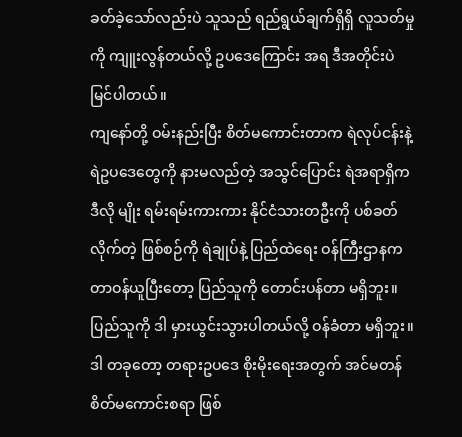ခတ်ခဲ့သော်လည်းပဲ သူသည် ရည်ရွယ်ချက်ရှိရှိ လူသတ်မှုကို ကျူးလွန်တယ်လို့ ဥပဒေကြောင်း အရ ဒီအတိုင်းပဲ မြင်ပါတယ်။
ကျနော်တို့ ဝမ်းနည်းပြီး စိတ်မကောင်းတာက ရဲလုပ်ငန်းနဲ့ ရဲဥပဒေတွေကို နားမလည်တဲ့ အသွင်ပြောင်း ရဲအရာရှိက ဒီလို မျိုး ရမ်းရမ်းကားကား နိုင်ငံသားတဦးကို ပစ်ခတ်လိုက်တဲ့ ဖြစ်စဉ်ကို ရဲချုပ်နဲ့ ပြည်ထဲရေး ဝန်ကြီးဌာနက တာဝန်ယူပြီးတော့ ပြည်သူကို တောင်းပန်တာ မရှိဘူး။ ပြည်သူကို ဒါ မှားယွင်းသွားပါတယ်လို့ ဝန်ခံတာ မရှိဘူး။ ဒါ တခုတော့ တရားဥပဒေ စိုးမိုးရေးအတွက် အင်မတန် စိတ်မကောင်းစရာ ဖြစ်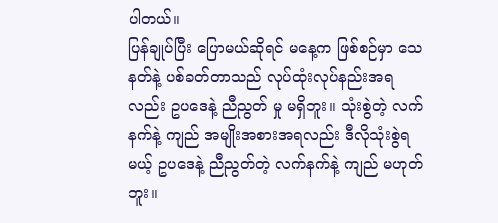ပါတယ်။
ပြန်ချုပ်ပြီး ပြောမယ်ဆိုရင် မနေ့က ဖြစ်စဉ်မှာ သေနတ်နဲ့ ပစ်ခတ်တာသည် လုပ်ထုံးလုပ်နည်းအရလည်း ဥပဒေနဲ့ ညီညွတ် မှု မရှိဘူး။ သုံးစွဲတဲ့ လက်နက်နဲ့ ကျည် အမျိုးအစားအရလည်း ဒီလိုသုံးစွဲရမယ့် ဥပဒေနဲ့ ညီညွတ်တဲ့ လက်နက်နဲ့ ကျည် မဟုတ်ဘူး။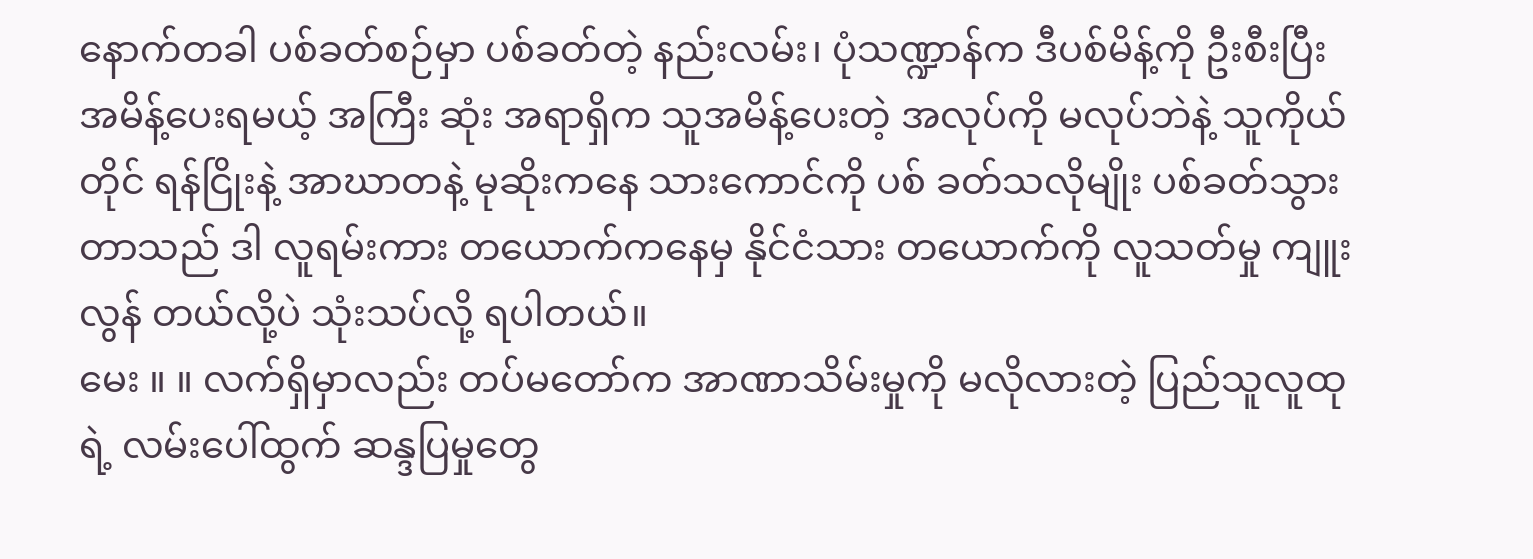နောက်တခါ ပစ်ခတ်စဉ်မှာ ပစ်ခတ်တဲ့ နည်းလမ်း၊ ပုံသဏ္ဍာန်က ဒီပစ်မိန့်ကို ဦးစီးပြီး အမိန့်ပေးရမယ့် အကြီး ဆုံး အရာရှိက သူအမိန့်ပေးတဲ့ အလုပ်ကို မလုပ်ဘဲနဲ့ သူကိုယ်တိုင် ရန်ငြိုးနဲ့ အာဃာတနဲ့ မုဆိုးကနေ သားကောင်ကို ပစ် ခတ်သလိုမျိုး ပစ်ခတ်သွားတာသည် ဒါ လူရမ်းကား တယောက်ကနေမှ နိုင်ငံသား တယောက်ကို လူသတ်မှု ကျူးလွန် တယ်လို့ပဲ သုံးသပ်လို့ ရပါတယ်။
မေး ။ ။ လက်ရှိမှာလည်း တပ်မတော်က အာဏာသိမ်းမှုကို မလိုလားတဲ့ ပြည်သူလူထုရဲ့ လမ်းပေါ်ထွက် ဆန္ဒပြမှုတွေ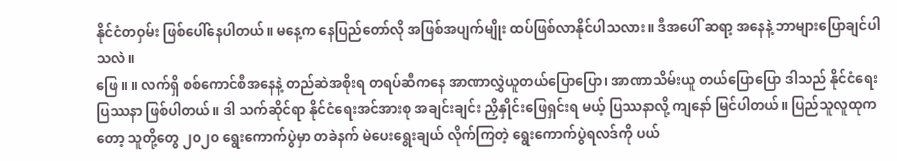နိုင်ငံတဝှမ်း ဖြစ်ပေါ်နေပါတယ်။ မနေ့က နေပြည်တော်လို အဖြစ်အပျက်မျိုး ထပ်ဖြစ်လာနိုင်ပါသလား။ ဒီအပေါ် ဆရာ့ အနေနဲ့ ဘာများပြောချင်ပါသလဲ။
ဖြေ ။ ။ လက်ရှိ စစ်ကောင်စီအနေနဲ့ တည်ဆဲအစိုးရ တရပ်ဆီကနေ အာဏာလွှဲယူတယ်ပြောပြော၊ အာဏာသိမ်းယူ တယ်ပြောပြော ဒါသည် နိုင်ငံရေး ပြဿနာ ဖြစ်ပါတယ်။ ဒါ သက်ဆိုင်ရာ နိုင်ငံရေးအင်အားစု အချင်းချင်း ညှိနှိုင်းဖြေရှင်းရ မယ့် ပြဿနာလို့ ကျနော် မြင်ပါတယ်။ ပြည်သူလူထုကတော့ သူတို့တွေ ၂၀၂၀ ရွေးကောက်ပွဲမှာ တခဲနက် မဲပေးရွေးချယ် လိုက်ကြတဲ့ ရွေးကောက်ပွဲရလဒ်ကို ပယ်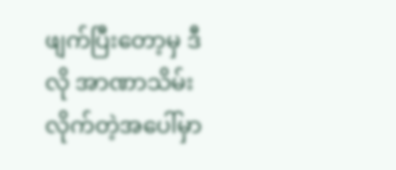ဖျက်ပြီးတော့မှ ဒီလို အာဏာသိမ်းလိုက်တဲ့အပေါ်မှာ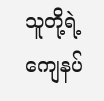သူတို့ရဲ့ ကျေနပ်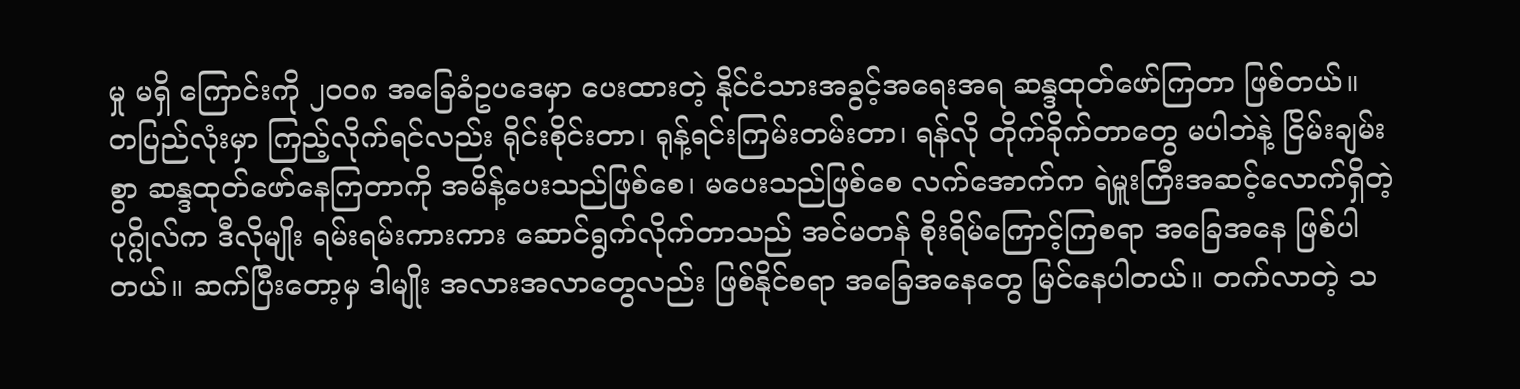မှု မရှိ ကြောင်းကို ၂၀၀၈ အခြေခံဥပဒေမှာ ပေးထားတဲ့ နိုင်ငံသားအခွင့်အရေးအရ ဆန္ဒထုတ်ဖော်ကြတာ ဖြစ်တယ်။
တပြည်လုံးမှာ ကြည့်လိုက်ရင်လည်း ရိုင်းစိုင်းတာ၊ ရုန့်ရင်းကြမ်းတမ်းတာ၊ ရန်လို တိုက်ခိုက်တာတွေ မပါဘဲနဲ့ ငြိမ်းချမ်းစွာ ဆန္ဒထုတ်ဖော်နေကြတာကို အမိန့်ပေးသည်ဖြစ်စေ၊ မပေးသည်ဖြစ်စေ လက်အောက်က ရဲမှူးကြီးအဆင့်လောက်ရှိတဲ့ ပုဂ္ဂိုလ်က ဒီလိုမျိုး ရမ်းရမ်းကားကား ဆောင်ရွက်လိုက်တာသည် အင်မတန် စိုးရိမ်ကြောင့်ကြစရာ အခြေအနေ ဖြစ်ပါတယ်။ ဆက်ပြီးတော့မှ ဒါမျိုး အလားအလာတွေလည်း ဖြစ်နိုင်စရာ အခြေအနေတွေ မြင်နေပါတယ်။ တက်လာတဲ့ သ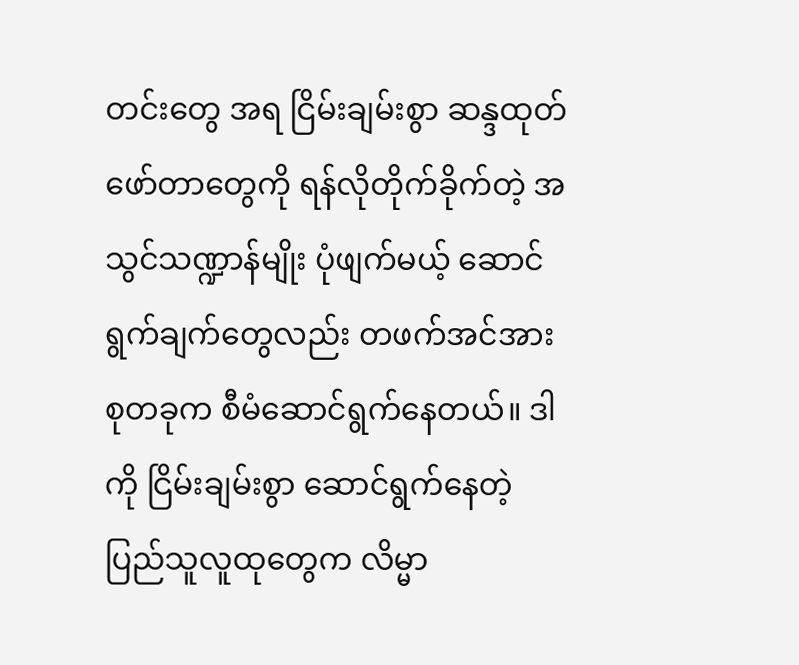တင်းတွေ အရ ငြိမ်းချမ်းစွာ ဆန္ဒထုတ်ဖော်တာတွေကို ရန်လိုတိုက်ခိုက်တဲ့ အသွင်သဏ္ဍာန်မျိုး ပုံဖျက်မယ့် ဆောင်ရွက်ချက်တွေလည်း တဖက်အင်အားစုတခုက စီမံဆောင်ရွက်နေတယ်။ ဒါကို ငြိမ်းချမ်းစွာ ဆောင်ရွက်နေတဲ့ ပြည်သူလူထုတွေက လိမ္မာ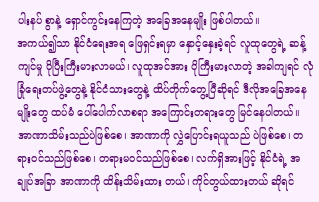ပါးနပ် စွာနဲ့ ရှောင်ကွင်းနေကြတဲ့ အခြေအနေမျိုး ဖြစ်ပါတယ်။
အကယ်၍သာ နိုင်ငံရေးအရ ဖြေရှင်းရမှာ နှောင့်နှေးခဲ့ရင် လူထုတွေရဲ့ ဆန့်ကျင်မှု ပိုပြီးကြီးမားလာမယ်၊ လူထုအင်အား ပိုကြီးမားလာတဲ့ အခါကျရင် လုံခြုံရေးတပ်ဖွဲ့တွေနဲ့ နိုင်ငံသားတွေနဲ့ ထိပ်တိုက်တွေ့ပြီဆိုရင် ဒီလိုအခြေအနေမျိုးတွေ ထပ်မံ ပေါ်ပေါက်လာစရာ အကြောင်းတရားတွေ မြင်နေပါတယ်။ အာဏာသိမ်းသည်ပဲဖြစ်စေ၊ အာဏာကို လွှဲပြောင်းရယူသည် ပဲဖြစ်စေ၊ တရားဝင်သည်ဖြစ်စေ၊ တရားမဝင်သည်ဖြစ်စေ၊ လက်ရှိအားဖြင့် နိုင်ငံရဲ့ အချုပ်အခြာ အာဏာကို ထိန်းသိမ်းထား တယ်၊ ကိုင်တွယ်ထားတယ် ဆိုရင်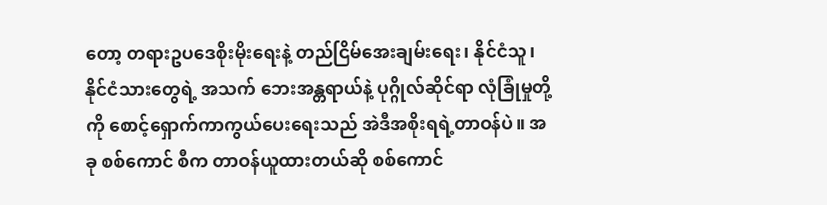တော့ တရားဥပဒေစိုးမိုးရေးနဲ့ တည်ငြိမ်အေးချမ်းရေး၊ နိုင်ငံသူ၊ နိုင်ငံသားတွေရဲ့ အသက် ဘေးအန္တရာယ်နဲ့ ပုဂ္ဂိုလ်ဆိုင်ရာ လုံခြုံမှုတို့ကို စောင့်ရှောက်ကာကွယ်ပေးရေးသည် အဲဒီအစိုးရရဲ့တာဝန်ပဲ။ အခု စစ်ကောင် စီက တာဝန်ယူထားတယ်ဆို စစ်ကောင်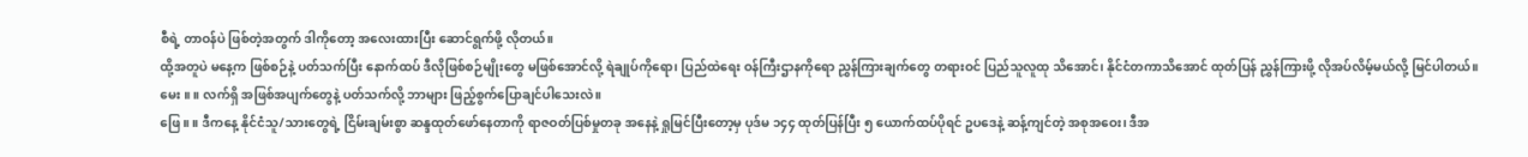စီရဲ့ တာဝန်ပဲ ဖြစ်တဲ့အတွက် ဒါကိုတော့ အလေးထားပြီး ဆောင်ရွက်ဖို့ လိုတယ်။
ထို့အတူပဲ မနေ့က ဖြစ်စဉ်နဲ့ ပတ်သက်ပြီး နောက်ထပ် ဒီလိုဖြစ်စဉ်မျိုးတွေ မဖြစ်အောင်လို့ ရဲချုပ်ကိုရော၊ ပြည်ထဲရေး ဝန်ကြီးဌာနကိုရော ညွှန်ကြားချက်တွေ တရားဝင် ပြည်သူလူထု သိအောင်၊ နိုင်ငံတကာသိအောင် ထုတ်ပြန် ညွှန်ကြားဖို့ လိုအပ်လိမ့်မယ်လို့ မြင်ပါတယ်။
မေး ။ ။ လက်ရှိ အဖြစ်အပျက်တွေနဲ့ ပတ်သက်လို့ ဘာများ ဖြည့်စွက်ပြောချင်ပါသေးလဲ။
ဖြေ ။ ။ ဒီကနေ့ နိုင်ငံသူ/သားတွေရဲ့ ငြိမ်းချမ်းစွာ ဆန္ဒထုတ်ဖော်နေတာကို ရာဇဝတ်ပြစ်မှုတခု အနေနဲ့ ရှုမြင်ပြီးတော့မှ ပုဒ်မ ၁၄၄ ထုတ်ပြန်ပြီး ၅ ယောက်ထပ်ပိုရင် ဥပဒေနဲ့ ဆန့်ကျင်တဲ့ အစုအဝေး၊ ဒီအ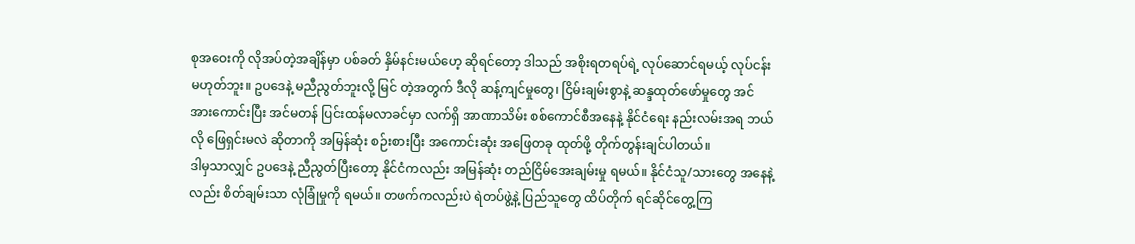စုအဝေးကို လိုအပ်တဲ့အချိန်မှာ ပစ်ခတ် နှိမ်နင်းမယ်ဟေ့ ဆိုရင်တော့ ဒါသည် အစိုးရတရပ်ရဲ့ လုပ်ဆောင်ရမယ့် လုပ်ငန်းမဟုတ်ဘူး။ ဥပဒေနဲ့ မညီညွတ်ဘူးလို့ မြင် တဲ့အတွက် ဒီလို ဆန့်ကျင်မှုတွေ၊ ငြိမ်းချမ်းစွာနဲ့ ဆန္ဒထုတ်ဖော်မှုတွေ အင်အားကောင်းပြီး အင်မတန် ပြင်းထန်မလာခင်မှာ လက်ရှိ အာဏာသိမ်း စစ်ကောင်စီအနေနဲ့ နိုင်ငံရေး နည်းလမ်းအရ ဘယ်လို ဖြေရှင်းမလဲ ဆိုတာကို အမြန်ဆုံး စဉ်းစားပြီး အကောင်းဆုံး အဖြေတခု ထုတ်ဖို့ တိုက်တွန်းချင်ပါတယ်။
ဒါမှသာလျှင် ဥပဒေနဲ့ ညီညွတ်ပြီးတော့ နိုင်ငံကလည်း အမြန်ဆုံး တည်ငြိမ်အေးချမ်းမှု ရမယ်။ နိုင်ငံသူ/သားတွေ အနေနဲ့ လည်း စိတ်ချမ်းသာ လုံခြုံမှုကို ရမယ်။ တဖက်ကလည်းပဲ ရဲတပ်ဖွဲ့နဲ့ ပြည်သူတွေ ထိပ်တိုက် ရင်ဆိုင်တွေ့ကြ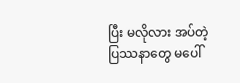ပြီး မလိုလား အပ်တဲ့ ပြဿနာတွေ မပေါ်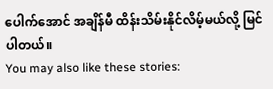ပေါက်အောင် အချိန်မီ ထိန်းသိမ်းနိုင်လိမ့်မယ်လို့ မြင်ပါတယ်။
You may also like these stories: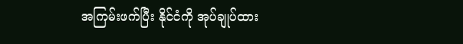အကြမ်းဖက်ပြီး နိုင်ငံကို အုပ်ချုပ်ထား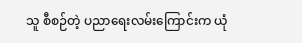သူ စီစဉ်တဲ့ ပညာရေးလမ်းကြောင်းက ယုံ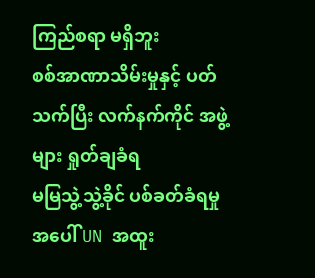ကြည်စရာ မရှိဘူး
စစ်အာဏာသိမ်းမှုနှင့် ပတ်သက်ပြီး လက်နက်ကိုင် အဖွဲ့များ ရှုတ်ချခံရ
မမြသွဲ့သွဲ့ခိုင် ပစ်ခတ်ခံရမှုအပေါ် UN အထူး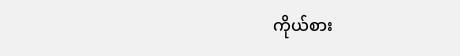ကိုယ်စား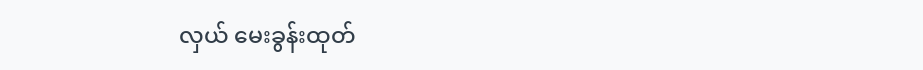လှယ် မေးခွန်းထုတ်